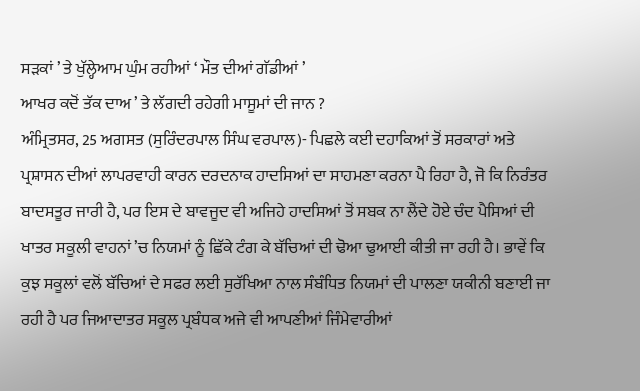ਸੜਕਾਂ ’ ਤੇ ਖੁੱਲ੍ਹੇਆਮ ਘੁੰਮ ਰਹੀਆਂ ‘ ਮੌਤ ਦੀਆਂ ਗੱਡੀਆਂ ’
ਆਖਰ ਕਦੋਂ ਤੱਕ ਦਾਅ ’ ਤੇ ਲੱਗਦੀ ਰਹੇਗੀ ਮਾਸੂਮਾਂ ਦੀ ਜਾਨ ?
ਅੰਮ੍ਰਿਤਸਰ, 25 ਅਗਸਤ (ਸੁਰਿੰਦਰਪਾਲ ਸਿੰਘ ਵਰਪਾਲ)- ਪਿਛਲੇ ਕਈ ਦਹਾਕਿਆਂ ਤੋਂ ਸਰਕਾਰਾਂ ਅਤੇ ਪ੍ਰਸ਼ਾਸਨ ਦੀਆਂ ਲਾਪਰਵਾਹੀ ਕਾਰਨ ਦਰਦਨਾਕ ਹਾਦਸਿਆਂ ਦਾ ਸਾਹਮਣਾ ਕਰਨਾ ਪੈ ਰਿਹਾ ਹੈ, ਜੋ ਕਿ ਨਿਰੰਤਰ ਬਾਦਸਤੂਰ ਜਾਰੀ ਹੈ, ਪਰ ਇਸ ਦੇ ਬਾਵਜੂਦ ਵੀ ਅਜਿਹੇ ਹਾਦਸਿਆਂ ਤੋਂ ਸਬਕ ਨਾ ਲੈਂਦੇ ਹੋਏ ਚੰਦ ਪੈਸਿਆਂ ਦੀ ਖਾਤਰ ਸਕੂਲੀ ਵਾਹਨਾਂ ’ਚ ਨਿਯਮਾਂ ਨੂੰ ਛਿੱਕੇ ਟੰਗ ਕੇ ਬੱਚਿਆਂ ਦੀ ਢੋਆ ਢੁਆਈ ਕੀਤੀ ਜਾ ਰਹੀ ਹੈ। ਭਾਵੇਂ ਕਿ ਕੁਝ ਸਕੂਲਾਂ ਵਲੋਂ ਬੱਚਿਆਂ ਦੇ ਸਫਰ ਲਈ ਸੁਰੱਖਿਆ ਨਾਲ ਸੰਬੰਧਿਤ ਨਿਯਮਾਂ ਦੀ ਪਾਲਣਾ ਯਕੀਨੀ ਬਣਾਈ ਜਾ ਰਹੀ ਹੈ ਪਰ ਜਿਆਦਾਤਰ ਸਕੂਲ ਪ੍ਰਬੰਧਕ ਅਜੇ ਵੀ ਆਪਣੀਆਂ ਜਿੰਮੇਵਾਰੀਆਂ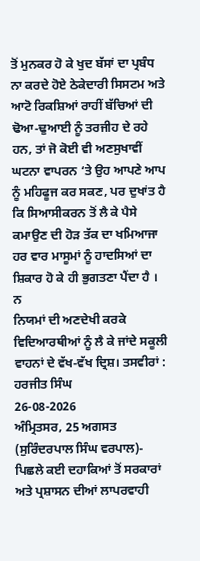ਤੋਂ ਮੁਨਕਰ ਹੋ ਕੇ ਖੁਦ ਬੱਸਾਂ ਦਾ ਪ੍ਰਬੰਧ ਨਾ ਕਰਦੇ ਹੋਏ ਠੇਕੇਦਾਰੀ ਸਿਸਟਮ ਅਤੇ ਆਟੋ ਰਿਕਸ਼ਿਆਂ ਰਾਹੀਂ ਬੱਚਿਆਂ ਦੀ ਢੋਆ-ਢੁਆਈ ਨੂੰ ਤਰਜੀਹ ਦੇ ਰਹੇ ਹਨ, ਤਾਂ ਜੋ ਕੋਈ ਵੀ ਅਣਸੁਖਾਵੀਂ ਘਟਨਾ ਵਾਪਰਨ ‘ਤੇ ਉਹ ਆਪਣੇ ਆਪ ਨੂੰ ਮਹਿਫੂਜ ਕਰ ਸਕਣ, ਪਰ ਦੁਖਾਂਤ ਹੈ ਕਿ ਸਿਆਸੀਕਰਨ ਤੋਂ ਲੈ ਕੇ ਪੈਸੇ ਕਮਾਉਣ ਦੀ ਹੋੜ ਤੱਕ ਦਾ ਖਮਿਆਜਾ ਹਰ ਵਾਰ ਮਾਸੂਮਾਂ ਨੂੰ ਹਾਦਸਿਆਂ ਦਾ ਸ਼ਿਕਾਰ ਹੋ ਕੇ ਹੀ ਭੁਗਤਣਾ ਪੈਂਦਾ ਹੈ ।
ਨ
ਨਿਯਮਾਂ ਦੀ ਅਣਦੇਖੀ ਕਰਕੇ ਵਿਦਿਆਰਥੀਆਂ ਨੂੰ ਲੈ ਕੇ ਜਾਂਦੇ ਸਕੂਲੀ ਵਾਹਨਾਂ ਦੇ ਵੱਖ-ਵੱਖ ਦ੍ਰਿਸ਼। ਤਸਵੀਰਾਂ : ਹਰਜੀਤ ਸਿੰਘ
26-08-2026
ਅੰਮ੍ਰਿਤਸਰ, 25 ਅਗਸਤ (ਸੁਰਿੰਦਰਪਾਲ ਸਿੰਘ ਵਰਪਾਲ)- ਪਿਛਲੇ ਕਈ ਦਹਾਕਿਆਂ ਤੋਂ ਸਰਕਾਰਾਂ ਅਤੇ ਪ੍ਰਸ਼ਾਸਨ ਦੀਆਂ ਲਾਪਰਵਾਹੀ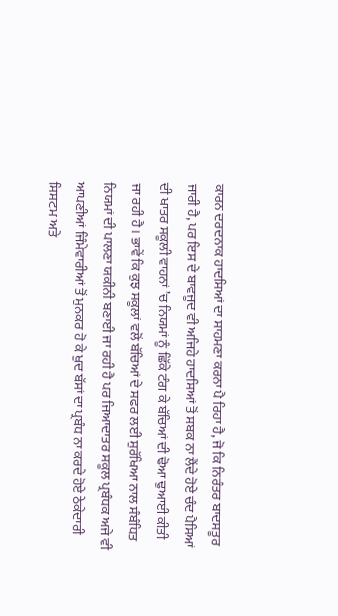ਕਾਰਨ ਦਰਦਨਾਕ ਹਾਦਸਿਆਂ ਦਾ ਸਾਹਮਣਾ ਕਰਨਾ ਪੈ ਰਿਹਾ ਹੈ, ਜੋ ਕਿ ਨਿਰੰਤਰ ਬਾਦਸਤੂਰ ਜਾਰੀ ਹੈ, ਪਰ ਇਸ ਦੇ ਬਾਵਜੂਦ ਵੀ ਅਜਿਹੇ ਹਾਦਸਿਆਂ ਤੋਂ ਸਬਕ ਨਾ ਲੈਂਦੇ ਹੋਏ ਚੰਦ ਪੈਸਿਆਂ ਦੀ ਖਾਤਰ ਸਕੂਲੀ ਵਾਹਨਾਂ ’ਚ ਨਿਯਮਾਂ ਨੂੰ ਛਿੱਕੇ ਟੰਗ ਕੇ ਬੱਚਿਆਂ ਦੀ ਢੋਆ ਢੁਆਈ ਕੀਤੀ ਜਾ ਰਹੀ ਹੈ। ਭਾਵੇਂ ਕਿ ਕੁਝ ਸਕੂਲਾਂ ਵਲੋਂ ਬੱਚਿਆਂ ਦੇ ਸਫਰ ਲਈ ਸੁਰੱਖਿਆ ਨਾਲ ਸੰਬੰਧਿਤ ਨਿਯਮਾਂ ਦੀ ਪਾਲਣਾ ਯਕੀਨੀ ਬਣਾਈ ਜਾ ਰਹੀ ਹੈ ਪਰ ਜਿਆਦਾਤਰ ਸਕੂਲ ਪ੍ਰਬੰਧਕ ਅਜੇ ਵੀ ਆਪਣੀਆਂ ਜਿੰਮੇਵਾਰੀਆਂ ਤੋਂ ਮੁਨਕਰ ਹੋ ਕੇ ਖੁਦ ਬੱਸਾਂ ਦਾ ਪ੍ਰਬੰਧ ਨਾ ਕਰਦੇ ਹੋਏ ਠੇਕੇਦਾਰੀ ਸਿਸਟਮ ਅਤੇ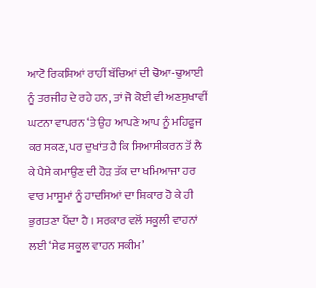ਆਟੋ ਰਿਕਸ਼ਿਆਂ ਰਾਹੀਂ ਬੱਚਿਆਂ ਦੀ ਢੋਆ-ਢੁਆਈ ਨੂੰ ਤਰਜੀਹ ਦੇ ਰਹੇ ਹਨ, ਤਾਂ ਜੋ ਕੋਈ ਵੀ ਅਣਸੁਖਾਵੀਂ ਘਟਨਾ ਵਾਪਰਨ ‘ਤੇ ਉਹ ਆਪਣੇ ਆਪ ਨੂੰ ਮਹਿਫੂਜ ਕਰ ਸਕਣ, ਪਰ ਦੁਖਾਂਤ ਹੈ ਕਿ ਸਿਆਸੀਕਰਨ ਤੋਂ ਲੈ ਕੇ ਪੈਸੇ ਕਮਾਉਣ ਦੀ ਹੋੜ ਤੱਕ ਦਾ ਖਮਿਆਜਾ ਹਰ ਵਾਰ ਮਾਸੂਮਾਂ ਨੂੰ ਹਾਦਸਿਆਂ ਦਾ ਸ਼ਿਕਾਰ ਹੋ ਕੇ ਹੀ ਭੁਗਤਣਾ ਪੈਂਦਾ ਹੈ । ਸਰਕਾਰ ਵਲੋਂ ਸਕੂਲੀ ਵਾਹਨਾਂ ਲਈ ‘ਸੇਫ ਸਕੂਲ ਵਾਹਨ ਸਕੀਮ’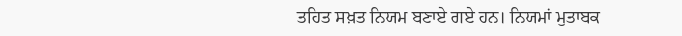ਤਹਿਤ ਸਖ਼ਤ ਨਿਯਮ ਬਣਾਏ ਗਏ ਹਨ। ਨਿਯਮਾਂ ਮੁਤਾਬਕ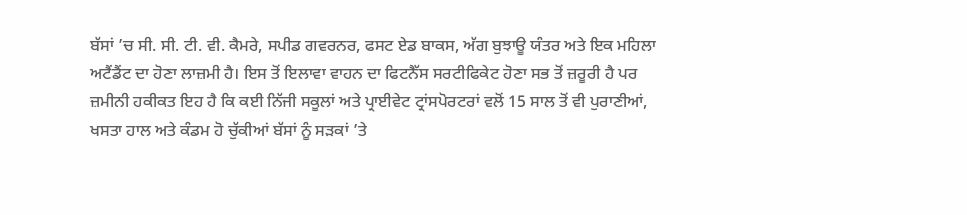ਬੱਸਾਂ ’ਚ ਸੀ. ਸੀ. ਟੀ. ਵੀ. ਕੈਮਰੇ, ਸਪੀਡ ਗਵਰਨਰ, ਫਸਟ ਏਡ ਬਾਕਸ, ਅੱਗ ਬੁਝਾਊ ਯੰਤਰ ਅਤੇ ਇਕ ਮਹਿਲਾ ਅਟੈਂਡੈਂਟ ਦਾ ਹੋਣਾ ਲਾਜ਼ਮੀ ਹੈ। ਇਸ ਤੋਂ ਇਲਾਵਾ ਵਾਹਨ ਦਾ ਫਿਟਨੈੱਸ ਸਰਟੀਫਿਕੇਟ ਹੋਣਾ ਸਭ ਤੋਂ ਜ਼ਰੂਰੀ ਹੈ ਪਰ ਜ਼ਮੀਨੀ ਹਕੀਕਤ ਇਹ ਹੈ ਕਿ ਕਈ ਨਿੱਜੀ ਸਕੂਲਾਂ ਅਤੇ ਪ੍ਰਾਈਵੇਟ ਟ੍ਰਾਂਸਪੋਰਟਰਾਂ ਵਲੋਂ 15 ਸਾਲ ਤੋਂ ਵੀ ਪੁਰਾਣੀਆਂ, ਖਸਤਾ ਹਾਲ ਅਤੇ ਕੰਡਮ ਹੋ ਚੁੱਕੀਆਂ ਬੱਸਾਂ ਨੂੰ ਸੜਕਾਂ ’ਤੇ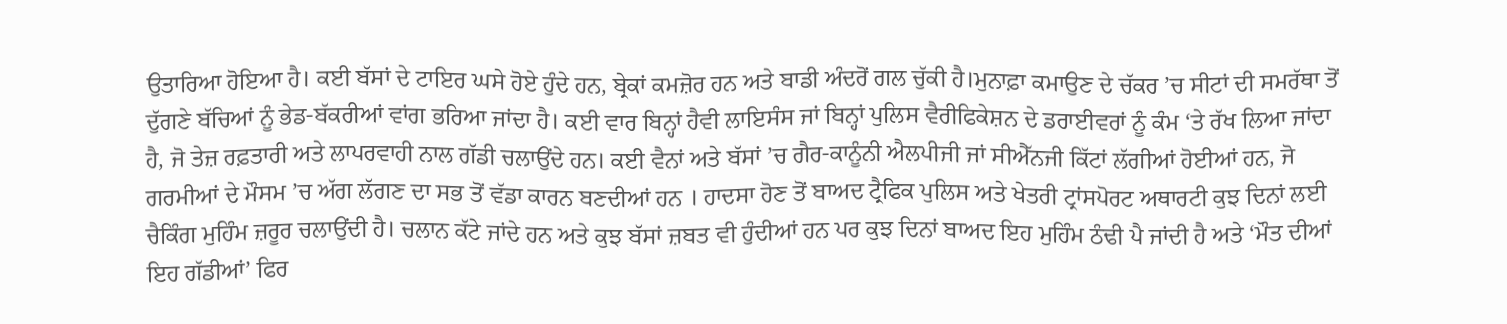ਉਤਾਰਿਆ ਹੋਇਆ ਹੈ। ਕਈ ਬੱਸਾਂ ਦੇ ਟਾਇਰ ਘਸੇ ਹੋਏ ਹੁੰਦੇ ਹਨ, ਬ੍ਰੇਕਾਂ ਕਮਜ਼ੋਰ ਹਨ ਅਤੇ ਬਾਡੀ ਅੰਦਰੋਂ ਗਲ ਚੁੱਕੀ ਹੈ।ਮੁਨਾਫ਼ਾ ਕਮਾਉਣ ਦੇ ਚੱਕਰ ’ਚ ਸੀਟਾਂ ਦੀ ਸਮਰੱਥਾ ਤੋਂ ਦੁੱਗਣੇ ਬੱਚਿਆਂ ਨੂੰ ਭੇਡ-ਬੱਕਰੀਆਂ ਵਾਂਗ ਭਰਿਆ ਜਾਂਦਾ ਹੈ। ਕਈ ਵਾਰ ਬਿਨ੍ਹਾਂ ਹੈਵੀ ਲਾਇਸੰਸ ਜਾਂ ਬਿਨ੍ਹਾਂ ਪੁਲਿਸ ਵੈਰੀਫਿਕੇਸ਼ਨ ਦੇ ਡਰਾਈਵਰਾਂ ਨੂੰ ਕੰਮ ‘ਤੇ ਰੱਖ ਲਿਆ ਜਾਂਦਾ ਹੈ, ਜੋ ਤੇਜ਼ ਰਫ਼ਤਾਰੀ ਅਤੇ ਲਾਪਰਵਾਹੀ ਨਾਲ ਗੱਡੀ ਚਲਾਉਂਦੇ ਹਨ। ਕਈ ਵੈਨਾਂ ਅਤੇ ਬੱਸਾਂ ’ਚ ਗੈਰ-ਕਾਨੂੰਨੀ ਐਲਪੀਜੀ ਜਾਂ ਸੀਐੱਨਜੀ ਕਿੱਟਾਂ ਲੱਗੀਆਂ ਹੋਈਆਂ ਹਨ, ਜੋ ਗਰਮੀਆਂ ਦੇ ਮੌਸਮ ’ਚ ਅੱਗ ਲੱਗਣ ਦਾ ਸਭ ਤੋਂ ਵੱਡਾ ਕਾਰਨ ਬਣਦੀਆਂ ਹਨ । ਹਾਦਸਾ ਹੋਣ ਤੋਂ ਬਾਅਦ ਟ੍ਰੈਫਿਕ ਪੁਲਿਸ ਅਤੇ ਖੇਤਰੀ ਟ੍ਰਾਂਸਪੋਰਟ ਅਥਾਰਟੀ ਕੁਝ ਦਿਨਾਂ ਲਈ ਚੈਕਿੰਗ ਮੁਹਿੰਮ ਜ਼ਰੂਰ ਚਲਾਉਂਦੀ ਹੈ। ਚਲਾਨ ਕੱਟੇ ਜਾਂਦੇ ਹਨ ਅਤੇ ਕੁਝ ਬੱਸਾਂ ਜ਼ਬਤ ਵੀ ਹੁੰਦੀਆਂ ਹਨ ਪਰ ਕੁਝ ਦਿਨਾਂ ਬਾਅਦ ਇਹ ਮੁਹਿੰਮ ਠੰਢੀ ਪੈ ਜਾਂਦੀ ਹੈ ਅਤੇ ‘ਮੌਤ ਦੀਆਂ ਇਹ ਗੱਡੀਆਂ’ ਫਿਰ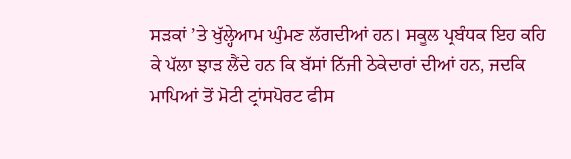ਸੜਕਾਂ ’ਤੇ ਖੁੱਲ੍ਹੇਆਮ ਘੁੰਮਣ ਲੱਗਦੀਆਂ ਹਨ। ਸਕੂਲ ਪ੍ਰਬੰਧਕ ਇਹ ਕਹਿ ਕੇ ਪੱਲਾ ਝਾੜ ਲੈਂਦੇ ਹਨ ਕਿ ਬੱਸਾਂ ਨਿੱਜੀ ਠੇਕੇਦਾਰਾਂ ਦੀਆਂ ਹਨ, ਜਦਕਿ ਮਾਪਿਆਂ ਤੋਂ ਮੋਟੀ ਟ੍ਰਾਂਸਪੋਰਟ ਫੀਸ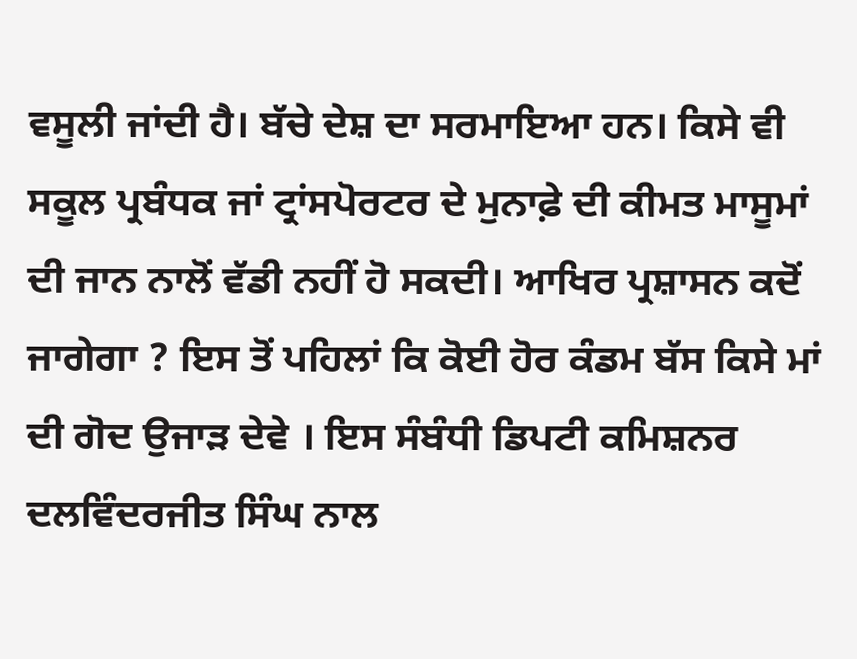ਵਸੂਲੀ ਜਾਂਦੀ ਹੈ। ਬੱਚੇ ਦੇਸ਼ ਦਾ ਸਰਮਾਇਆ ਹਨ। ਕਿਸੇ ਵੀ ਸਕੂਲ ਪ੍ਰਬੰਧਕ ਜਾਂ ਟ੍ਰਾਂਸਪੋਰਟਰ ਦੇ ਮੁਨਾਫ਼ੇ ਦੀ ਕੀਮਤ ਮਾਸੂਮਾਂ ਦੀ ਜਾਨ ਨਾਲੋਂ ਵੱਡੀ ਨਹੀਂ ਹੋ ਸਕਦੀ। ਆਖਿਰ ਪ੍ਰਸ਼ਾਸਨ ਕਦੋਂ ਜਾਗੇਗਾ ? ਇਸ ਤੋਂ ਪਹਿਲਾਂ ਕਿ ਕੋਈ ਹੋਰ ਕੰਡਮ ਬੱਸ ਕਿਸੇ ਮਾਂ ਦੀ ਗੋਦ ਉਜਾੜ ਦੇਵੇ । ਇਸ ਸੰਬੰਧੀ ਡਿਪਟੀ ਕਮਿਸ਼ਨਰ ਦਲਵਿੰਦਰਜੀਤ ਸਿੰਘ ਨਾਲ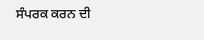ਸੰਪਰਕ ਕਰਨ ਦੀ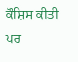ਕੌਸ਼ਿਸ ਕੀਤੀ ਪਰ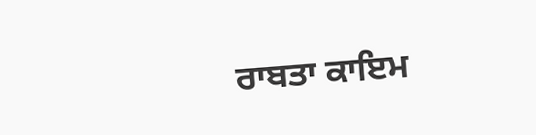ਰਾਬਤਾ ਕਾਇਮ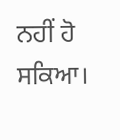ਨਹੀਂ ਹੋ ਸਕਿਆ।